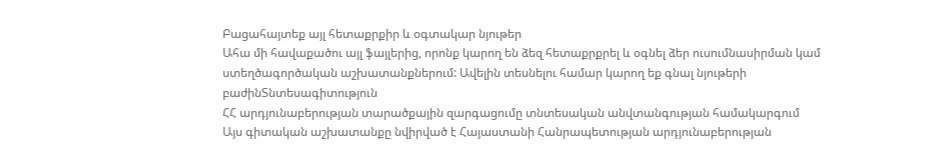Բացահայտեք այլ հետաքրքիր և օգտակար նյութեր
Ահա մի հավաքածու այլ ֆայլերից, որոնք կարող են ձեզ հետաքրքրել և օգնել ձեր ուսումնասիրման կամ ստեղծագործական աշխատանքներում: Ավելին տեսնելու համար կարող եք գնալ նյութերի բաժինՏնտեսագիտություն
ՀՀ արդյունաբերության տարածքային զարգացումը տնտեսական անվտանգության համակարգում
Այս գիտական աշխատանքը նվիրված է Հայաստանի Հանրապետության արդյունաբերության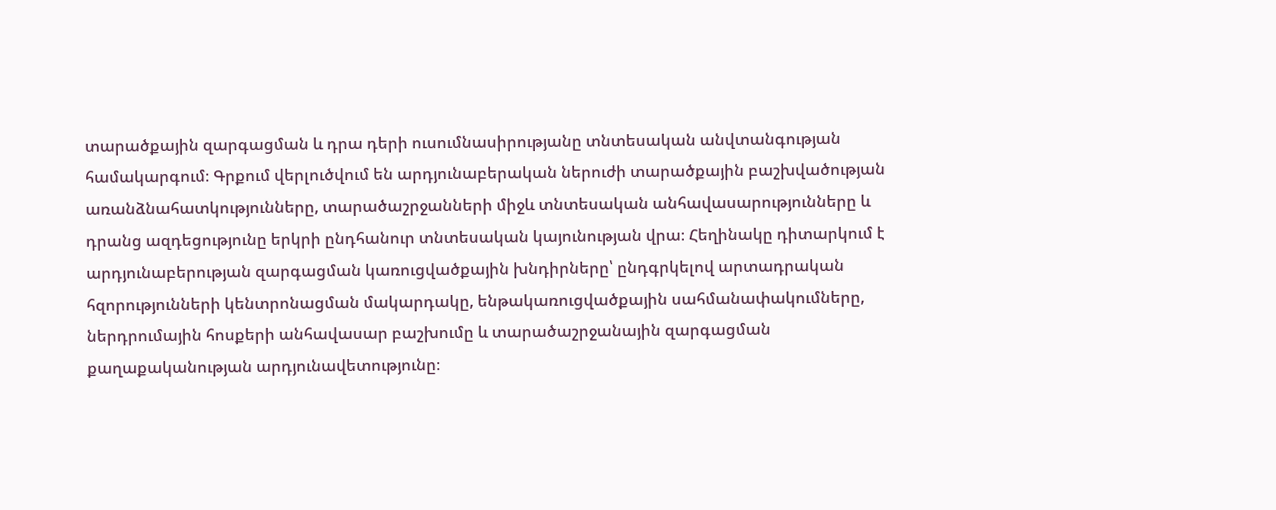տարածքային զարգացման և դրա դերի ուսումնասիրությանը տնտեսական անվտանգության համակարգում։ Գրքում վերլուծվում են արդյունաբերական ներուժի տարածքային բաշխվածության առանձնահատկությունները, տարածաշրջանների միջև տնտեսական անհավասարությունները և դրանց ազդեցությունը երկրի ընդհանուր տնտեսական կայունության վրա։ Հեղինակը դիտարկում է արդյունաբերության զարգացման կառուցվածքային խնդիրները՝ ընդգրկելով արտադրական հզորությունների կենտրոնացման մակարդակը, ենթակառուցվածքային սահմանափակումները, ներդրումային հոսքերի անհավասար բաշխումը և տարածաշրջանային զարգացման քաղաքականության արդյունավետությունը։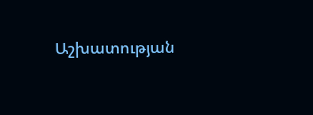Աշխատության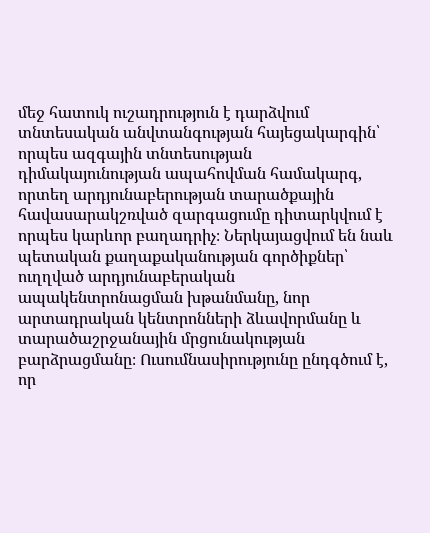մեջ հատուկ ուշադրություն է դարձվում տնտեսական անվտանգության հայեցակարգին՝ որպես ազգային տնտեսության դիմակայունության ապահովման համակարգ, որտեղ արդյունաբերության տարածքային հավասարակշռված զարգացումը դիտարկվում է որպես կարևոր բաղադրիչ։ Ներկայացվում են նաև պետական քաղաքականության գործիքներ՝ ուղղված արդյունաբերական ապակենտրոնացման խթանմանը, նոր արտադրական կենտրոնների ձևավորմանը և տարածաշրջանային մրցունակության բարձրացմանը։ Ուսումնասիրությունը ընդգծում է, որ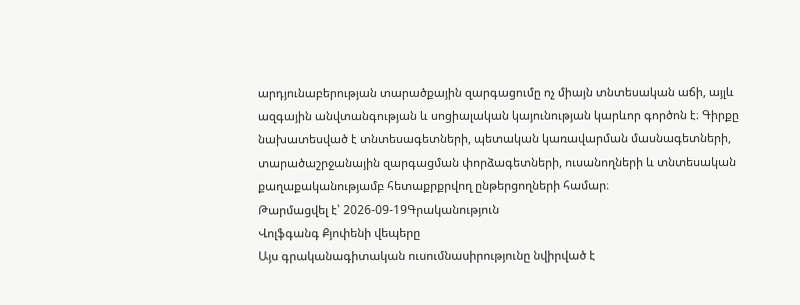արդյունաբերության տարածքային զարգացումը ոչ միայն տնտեսական աճի, այլև ազգային անվտանգության և սոցիալական կայունության կարևոր գործոն է։ Գիրքը նախատեսված է տնտեսագետների, պետական կառավարման մասնագետների, տարածաշրջանային զարգացման փորձագետների, ուսանողների և տնտեսական քաղաքականությամբ հետաքրքրվող ընթերցողների համար։
Թարմացվել է՝ 2026-09-19Գրականություն
Վոլֆգանգ Քյոփենի վեպերը
Այս գրականագիտական ուսումնասիրությունը նվիրված է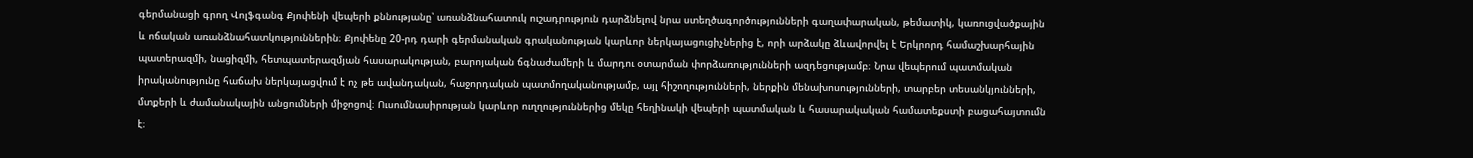գերմանացի գրող Վոլֆգանգ Քյոփենի վեպերի քննությանը՝ առանձնահատուկ ուշադրություն դարձնելով նրա ստեղծագործությունների գաղափարական, թեմատիկ, կառուցվածքային և ոճական առանձնահատկություններին։ Քյոփենը 20-րդ դարի գերմանական գրականության կարևոր ներկայացուցիչներից է, որի արձակը ձևավորվել է Երկրորդ համաշխարհային պատերազմի, նացիզմի, հետպատերազմյան հասարակության, բարոյական ճգնաժամերի և մարդու օտարման փորձառությունների ազդեցությամբ։ Նրա վեպերում պատմական իրականությունը հաճախ ներկայացվում է ոչ թե ավանդական, հաջորդական պատմողականությամբ, այլ հիշողությունների, ներքին մենախոսությունների, տարբեր տեսանկյունների, մտքերի և ժամանակային անցումների միջոցով։ Ուսումնասիրության կարևոր ուղղություններից մեկը հեղինակի վեպերի պատմական և հասարակական համատեքստի բացահայտումն է։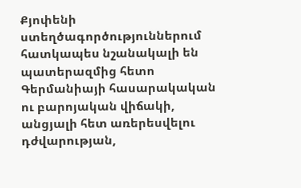Քյոփենի ստեղծագործություններում հատկապես նշանակալի են պատերազմից հետո Գերմանիայի հասարակական ու բարոյական վիճակի, անցյալի հետ առերեսվելու դժվարության,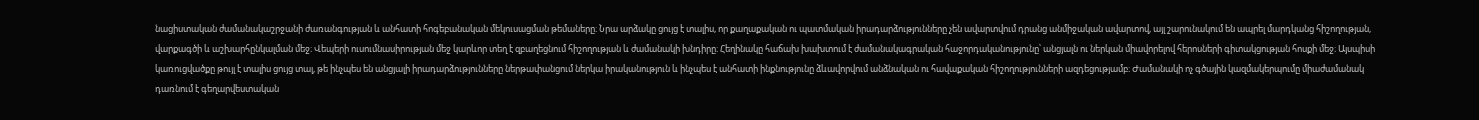նացիստական ժամանակաշրջանի ժառանգության և անհատի հոգեբանական մեկուսացման թեմաները։ Նրա արձակը ցույց է տալիս, որ քաղաքական ու պատմական իրադարձությունները չեն ավարտվում դրանց անմիջական ավարտով, այլ շարունակում են ապրել մարդկանց հիշողության, վարքագծի և աշխարհընկալման մեջ։ Վեպերի ուսումնասիրության մեջ կարևոր տեղ է զբաղեցնում հիշողության և ժամանակի խնդիրը։ Հեղինակը հաճախ խախտում է ժամանակագրական հաջորդականությունը՝ անցյալն ու ներկան միավորելով հերոսների գիտակցության հոսքի մեջ։ Այսպիսի կառուցվածքը թույլ է տալիս ցույց տալ, թե ինչպես են անցյալի իրադարձությունները ներթափանցում ներկա իրականություն և ինչպես է անհատի ինքնությունը ձևավորվում անձնական ու հավաքական հիշողությունների ազդեցությամբ։ Ժամանակի ոչ գծային կազմակերպումը միաժամանակ դառնում է գեղարվեստական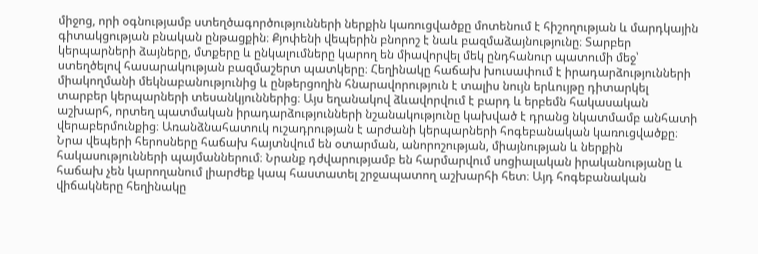միջոց, որի օգնությամբ ստեղծագործությունների ներքին կառուցվածքը մոտենում է հիշողության և մարդկային գիտակցության բնական ընթացքին։ Քյոփենի վեպերին բնորոշ է նաև բազմաձայնությունը։ Տարբեր կերպարների ձայները, մտքերը և ընկալումները կարող են միավորվել մեկ ընդհանուր պատումի մեջ՝ ստեղծելով հասարակության բազմաշերտ պատկերը։ Հեղինակը հաճախ խուսափում է իրադարձությունների միակողմանի մեկնաբանությունից և ընթերցողին հնարավորություն է տալիս նույն երևույթը դիտարկել տարբեր կերպարների տեսանկյուններից։ Այս եղանակով ձևավորվում է բարդ և երբեմն հակասական աշխարհ, որտեղ պատմական իրադարձությունների նշանակությունը կախված է դրանց նկատմամբ անհատի վերաբերմունքից։ Առանձնահատուկ ուշադրության է արժանի կերպարների հոգեբանական կառուցվածքը։ Նրա վեպերի հերոսները հաճախ հայտնվում են օտարման, անորոշության, միայնության և ներքին հակասությունների պայմաններում։ Նրանք դժվարությամբ են հարմարվում սոցիալական իրականությանը և հաճախ չեն կարողանում լիարժեք կապ հաստատել շրջապատող աշխարհի հետ։ Այդ հոգեբանական վիճակները հեղինակը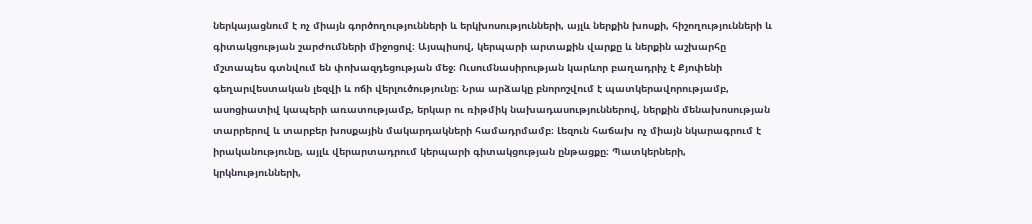ներկայացնում է ոչ միայն գործողությունների և երկխոսությունների, այլև ներքին խոսքի, հիշողությունների և գիտակցության շարժումների միջոցով։ Այսպիսով, կերպարի արտաքին վարքը և ներքին աշխարհը մշտապես գտնվում են փոխազդեցության մեջ։ Ուսումնասիրության կարևոր բաղադրիչ է Քյոփենի գեղարվեստական լեզվի և ոճի վերլուծությունը։ Նրա արձակը բնորոշվում է պատկերավորությամբ, ասոցիատիվ կապերի առատությամբ, երկար ու ռիթմիկ նախադասություններով, ներքին մենախոսության տարրերով և տարբեր խոսքային մակարդակների համադրմամբ։ Լեզուն հաճախ ոչ միայն նկարագրում է իրականությունը, այլև վերարտադրում կերպարի գիտակցության ընթացքը։ Պատկերների, կրկնությունների,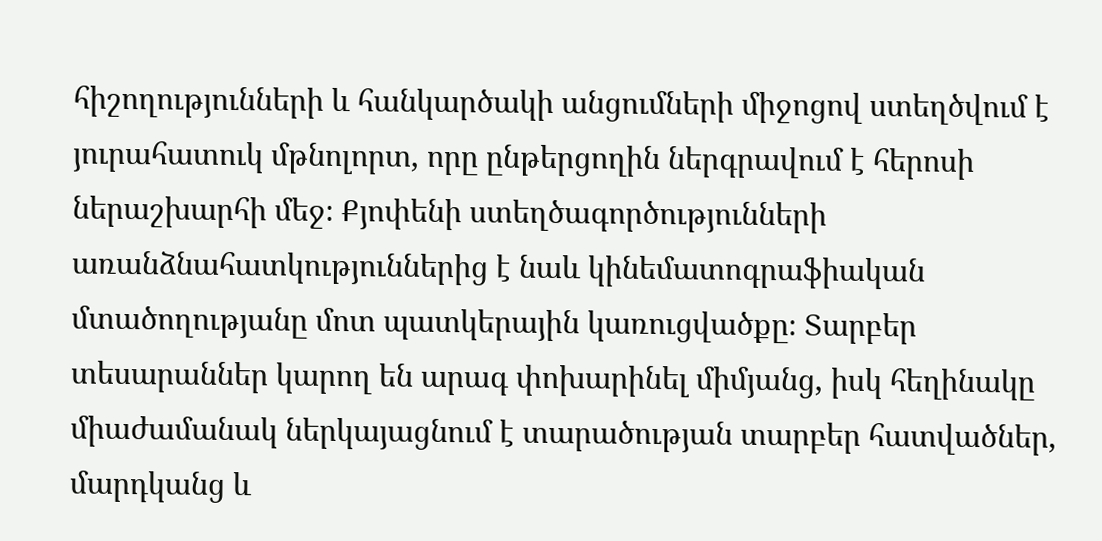հիշողությունների և հանկարծակի անցումների միջոցով ստեղծվում է յուրահատուկ մթնոլորտ, որը ընթերցողին ներգրավում է հերոսի ներաշխարհի մեջ։ Քյոփենի ստեղծագործությունների առանձնահատկություններից է նաև կինեմատոգրաֆիական մտածողությանը մոտ պատկերային կառուցվածքը։ Տարբեր տեսարաններ կարող են արագ փոխարինել միմյանց, իսկ հեղինակը միաժամանակ ներկայացնում է տարածության տարբեր հատվածներ, մարդկանց և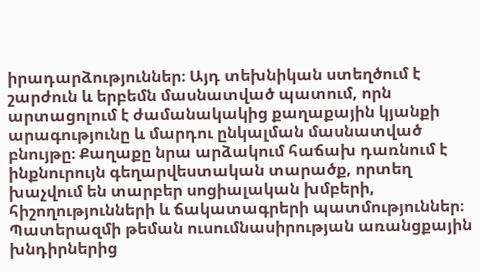իրադարձություններ։ Այդ տեխնիկան ստեղծում է շարժուն և երբեմն մասնատված պատում, որն արտացոլում է ժամանակակից քաղաքային կյանքի արագությունը և մարդու ընկալման մասնատված բնույթը։ Քաղաքը նրա արձակում հաճախ դառնում է ինքնուրույն գեղարվեստական տարածք, որտեղ խաչվում են տարբեր սոցիալական խմբերի, հիշողությունների և ճակատագրերի պատմություններ։ Պատերազմի թեման ուսումնասիրության առանցքային խնդիրներից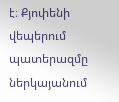է։ Քյոփենի վեպերում պատերազմը ներկայանում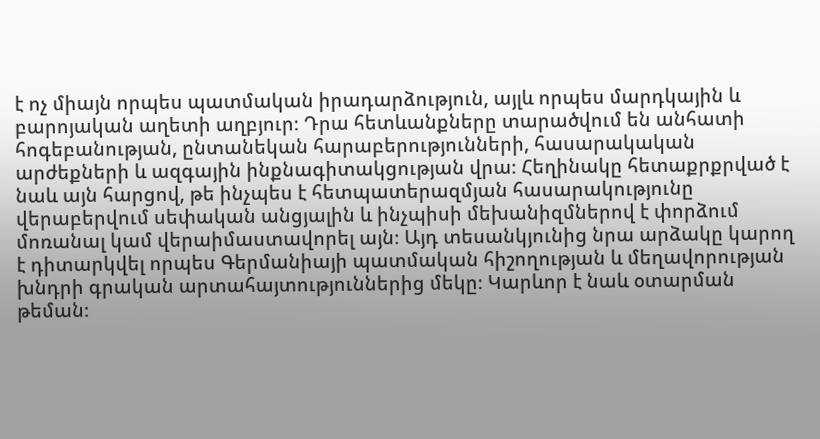է ոչ միայն որպես պատմական իրադարձություն, այլև որպես մարդկային և բարոյական աղետի աղբյուր։ Դրա հետևանքները տարածվում են անհատի հոգեբանության, ընտանեկան հարաբերությունների, հասարակական արժեքների և ազգային ինքնագիտակցության վրա։ Հեղինակը հետաքրքրված է նաև այն հարցով, թե ինչպես է հետպատերազմյան հասարակությունը վերաբերվում սեփական անցյալին և ինչպիսի մեխանիզմներով է փորձում մոռանալ կամ վերաիմաստավորել այն։ Այդ տեսանկյունից նրա արձակը կարող է դիտարկվել որպես Գերմանիայի պատմական հիշողության և մեղավորության խնդրի գրական արտահայտություններից մեկը։ Կարևոր է նաև օտարման թեման։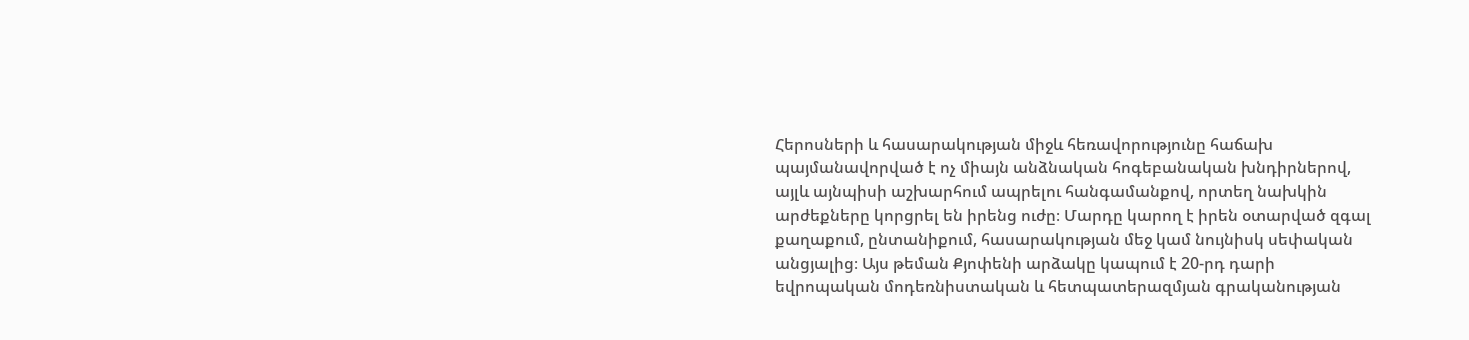Հերոսների և հասարակության միջև հեռավորությունը հաճախ պայմանավորված է ոչ միայն անձնական հոգեբանական խնդիրներով, այլև այնպիսի աշխարհում ապրելու հանգամանքով, որտեղ նախկին արժեքները կորցրել են իրենց ուժը։ Մարդը կարող է իրեն օտարված զգալ քաղաքում, ընտանիքում, հասարակության մեջ կամ նույնիսկ սեփական անցյալից։ Այս թեման Քյոփենի արձակը կապում է 20-րդ դարի եվրոպական մոդեռնիստական և հետպատերազմյան գրականության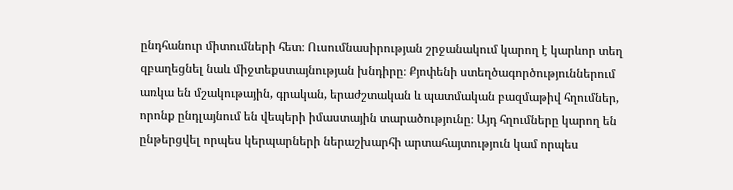ընդհանուր միտումների հետ։ Ուսումնասիրության շրջանակում կարող է կարևոր տեղ զբաղեցնել նաև միջտեքստայնության խնդիրը։ Քյոփենի ստեղծագործություններում առկա են մշակութային, գրական, երաժշտական և պատմական բազմաթիվ հղումներ, որոնք ընդլայնում են վեպերի իմաստային տարածությունը։ Այդ հղումները կարող են ընթերցվել որպես կերպարների ներաշխարհի արտահայտություն կամ որպես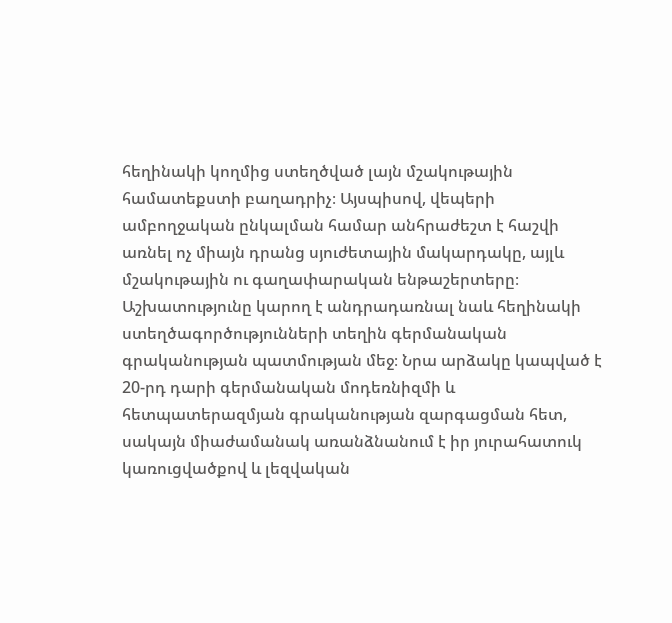հեղինակի կողմից ստեղծված լայն մշակութային համատեքստի բաղադրիչ։ Այսպիսով, վեպերի ամբողջական ընկալման համար անհրաժեշտ է հաշվի առնել ոչ միայն դրանց սյուժետային մակարդակը, այլև մշակութային ու գաղափարական ենթաշերտերը։ Աշխատությունը կարող է անդրադառնալ նաև հեղինակի ստեղծագործությունների տեղին գերմանական գրականության պատմության մեջ։ Նրա արձակը կապված է 20-րդ դարի գերմանական մոդեռնիզմի և հետպատերազմյան գրականության զարգացման հետ, սակայն միաժամանակ առանձնանում է իր յուրահատուկ կառուցվածքով և լեզվական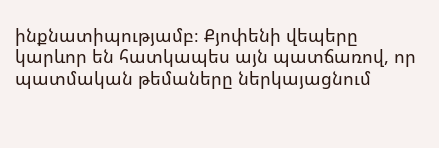ինքնատիպությամբ։ Քյոփենի վեպերը կարևոր են հատկապես այն պատճառով, որ պատմական թեմաները ներկայացնում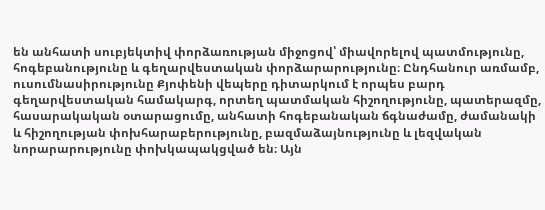են անհատի սուբյեկտիվ փորձառության միջոցով՝ միավորելով պատմությունը, հոգեբանությունը և գեղարվեստական փորձարարությունը։ Ընդհանուր առմամբ, ուսումնասիրությունը Քյոփենի վեպերը դիտարկում է որպես բարդ գեղարվեստական համակարգ, որտեղ պատմական հիշողությունը, պատերազմը, հասարակական օտարացումը, անհատի հոգեբանական ճգնաժամը, ժամանակի և հիշողության փոխհարաբերությունը, բազմաձայնությունը և լեզվական նորարարությունը փոխկապակցված են։ Այն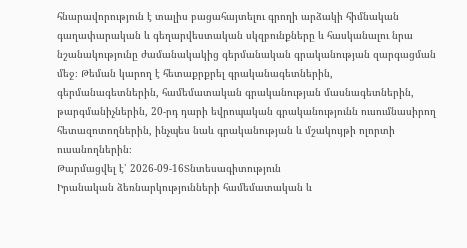հնարավորություն է տալիս բացահայտելու գրողի արձակի հիմնական գաղափարական և գեղարվեստական սկզբունքները և հասկանալու նրա նշանակությունը ժամանակակից գերմանական գրականության զարգացման մեջ։ Թեման կարող է հետաքրքրել գրականագետներին, գերմանագետներին, համեմատական գրականության մասնագետներին, թարգմանիչներին, 20-րդ դարի եվրոպական գրականությունն ուսումնասիրող հետազոտողներին, ինչպես նաև գրականության և մշակույթի ոլորտի ուսանողներին։
Թարմացվել է՝ 2026-09-16Տնտեսագիտություն
Իրանական ձեռնարկությունների համեմատական և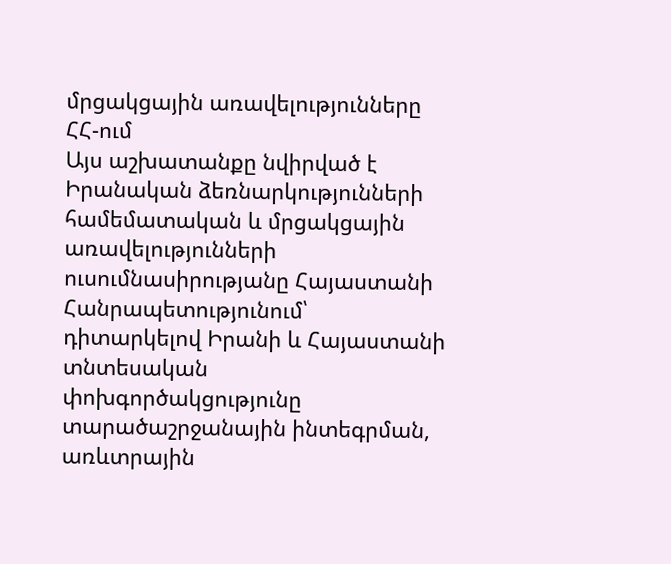մրցակցային առավելությունները ՀՀ-ում
Այս աշխատանքը նվիրված է Իրանական ձեռնարկությունների համեմատական և մրցակցային առավելությունների ուսումնասիրությանը Հայաստանի Հանրապետությունում՝ դիտարկելով Իրանի և Հայաստանի տնտեսական փոխգործակցությունը տարածաշրջանային ինտեգրման, առևտրային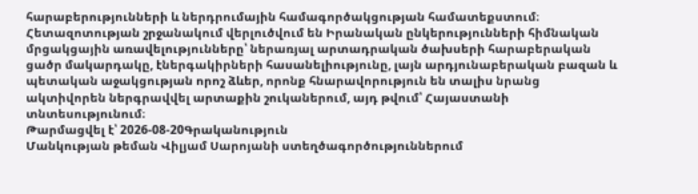հարաբերությունների և ներդրումային համագործակցության համատեքստում։ Հետազոտության շրջանակում վերլուծվում են Իրանական ընկերությունների հիմնական մրցակցային առավելությունները՝ ներառյալ արտադրական ծախսերի հարաբերական ցածր մակարդակը, էներգակիրների հասանելիությունը, լայն արդյունաբերական բազան և պետական աջակցության որոշ ձևեր, որոնք հնարավորություն են տալիս նրանց ակտիվորեն ներգրավվել արտաքին շուկաներում, այդ թվում՝ Հայաստանի տնտեսությունում։
Թարմացվել է՝ 2026-08-20Գրականություն
Մանկության թեման Վիլյամ Սարոյանի ստեղծագործություններում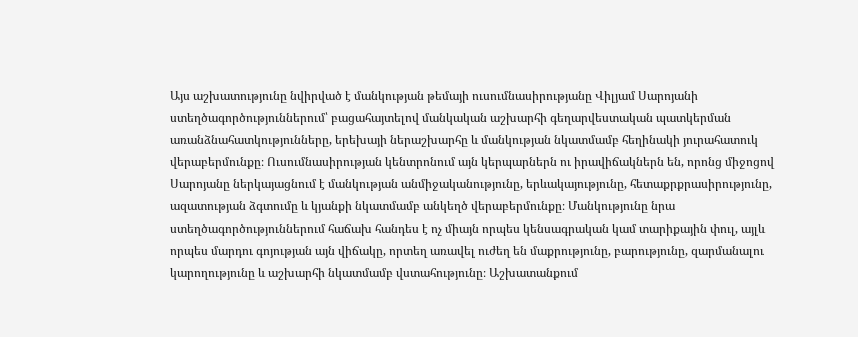Այս աշխատությունը նվիրված է մանկության թեմայի ուսումնասիրությանը Վիլյամ Սարոյանի ստեղծագործություններում՝ բացահայտելով մանկական աշխարհի գեղարվեստական պատկերման առանձնահատկությունները, երեխայի ներաշխարհը և մանկության նկատմամբ հեղինակի յուրահատուկ վերաբերմունքը։ Ուսումնասիրության կենտրոնում այն կերպարներն ու իրավիճակներն են, որոնց միջոցով Սարոյանը ներկայացնում է մանկության անմիջականությունը, երևակայությունը, հետաքրքրասիրությունը, ազատության ձգտումը և կյանքի նկատմամբ անկեղծ վերաբերմունքը։ Մանկությունը նրա ստեղծագործություններում հաճախ հանդես է ոչ միայն որպես կենսագրական կամ տարիքային փուլ, այլև որպես մարդու գոյության այն վիճակը, որտեղ առավել ուժեղ են մաքրությունը, բարությունը, զարմանալու կարողությունը և աշխարհի նկատմամբ վստահությունը։ Աշխատանքում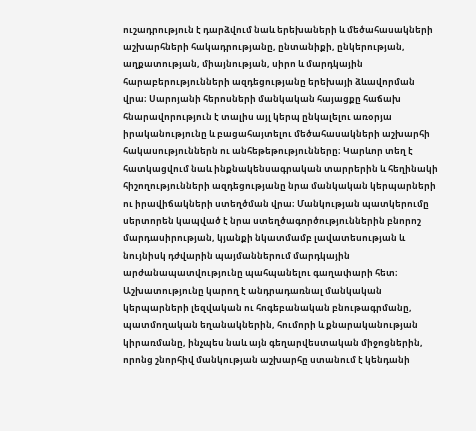ուշադրություն է դարձվում նաև երեխաների և մեծահասակների աշխարհների հակադրությանը, ընտանիքի, ընկերության, աղքատության, միայնության, սիրո և մարդկային հարաբերությունների ազդեցությանը երեխայի ձևավորման վրա։ Սարոյանի հերոսների մանկական հայացքը հաճախ հնարավորություն է տալիս այլ կերպ ընկալելու առօրյա իրականությունը և բացահայտելու մեծահասակների աշխարհի հակասություններն ու անհեթեթությունները։ Կարևոր տեղ է հատկացվում նաև ինքնակենսագրական տարրերին և հեղինակի հիշողությունների ազդեցությանը նրա մանկական կերպարների ու իրավիճակների ստեղծման վրա։ Մանկության պատկերումը սերտորեն կապված է նրա ստեղծագործություններին բնորոշ մարդասիրության, կյանքի նկատմամբ լավատեսության և նույնիսկ դժվարին պայմաններում մարդկային արժանապատվությունը պահպանելու գաղափարի հետ։ Աշխատությունը կարող է անդրադառնալ մանկական կերպարների լեզվական ու հոգեբանական բնութագրմանը, պատմողական եղանակներին, հումորի և քնարականության կիրառմանը, ինչպես նաև այն գեղարվեստական միջոցներին, որոնց շնորհիվ մանկության աշխարհը ստանում է կենդանի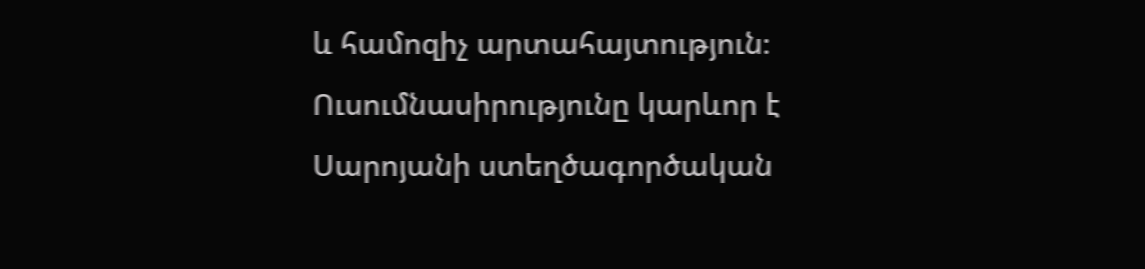և համոզիչ արտահայտություն։ Ուսումնասիրությունը կարևոր է Սարոյանի ստեղծագործական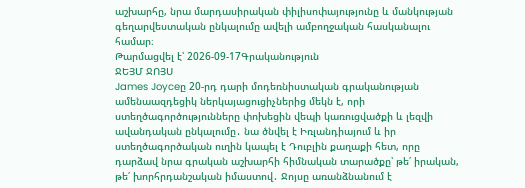աշխարհը, նրա մարդասիրական փիլիսոփայությունը և մանկության գեղարվեստական ընկալումը ավելի ամբողջական հասկանալու համար։
Թարմացվել է՝ 2026-09-17Գրականություն
ՋԵՅՄ ՋՈՅՍ
James Joyceը 20-րդ դարի մոդեռնիստական գրականության ամենաազդեցիկ ներկայացուցիչներից մեկն է, որի ստեղծագործությունները փոխեցին վեպի կառուցվածքի և լեզվի ավանդական ընկալումը․ նա ծնվել է Իռլանդիայում և իր ստեղծագործական ուղին կապել է Դուբլին քաղաքի հետ, որը դարձավ նրա գրական աշխարհի հիմնական տարածքը՝ թե՛ իրական, թե՛ խորհրդանշական իմաստով․ Ջոյսը առանձնանում է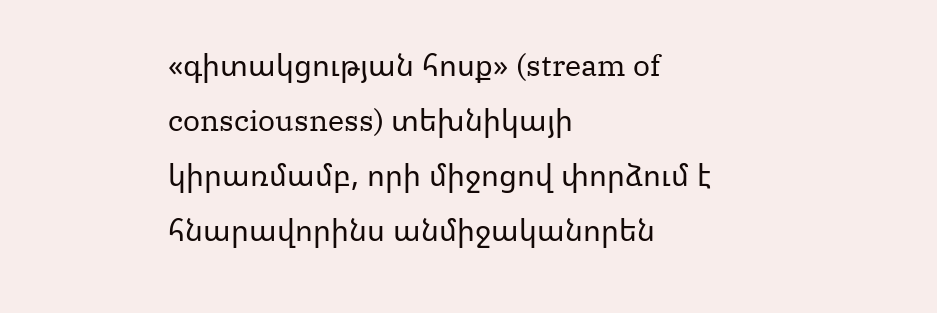«գիտակցության հոսք» (stream of consciousness) տեխնիկայի կիրառմամբ, որի միջոցով փորձում է հնարավորինս անմիջականորեն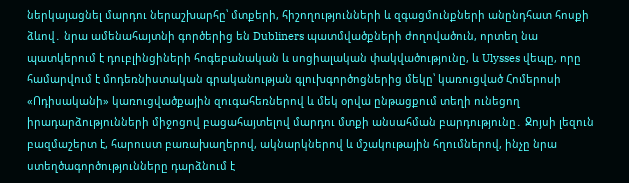ներկայացնել մարդու ներաշխարհը՝ մտքերի, հիշողությունների և զգացմունքների անընդհատ հոսքի ձևով․ նրա ամենահայտնի գործերից են Dubliners պատմվածքների ժողովածուն, որտեղ նա պատկերում է դուբլինցիների հոգեբանական և սոցիալական փակվածությունը, և Ulysses վեպը, որը համարվում է մոդեռնիստական գրականության գլուխգործոցներից մեկը՝ կառուցված Հոմերոսի «Ոդիսականի» կառուցվածքային զուգահեռներով և մեկ օրվա ընթացքում տեղի ունեցող իրադարձությունների միջոցով բացահայտելով մարդու մտքի անսահման բարդությունը․ Ջոյսի լեզուն բազմաշերտ է, հարուստ բառախաղերով, ակնարկներով և մշակութային հղումներով, ինչը նրա ստեղծագործությունները դարձնում է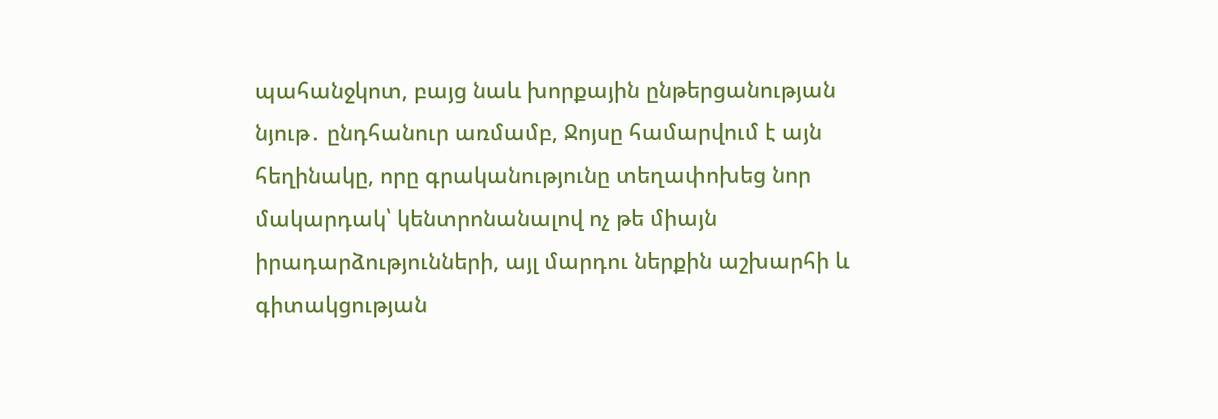պահանջկոտ, բայց նաև խորքային ընթերցանության նյութ․ ընդհանուր առմամբ, Ջոյսը համարվում է այն հեղինակը, որը գրականությունը տեղափոխեց նոր մակարդակ՝ կենտրոնանալով ոչ թե միայն իրադարձությունների, այլ մարդու ներքին աշխարհի և գիտակցության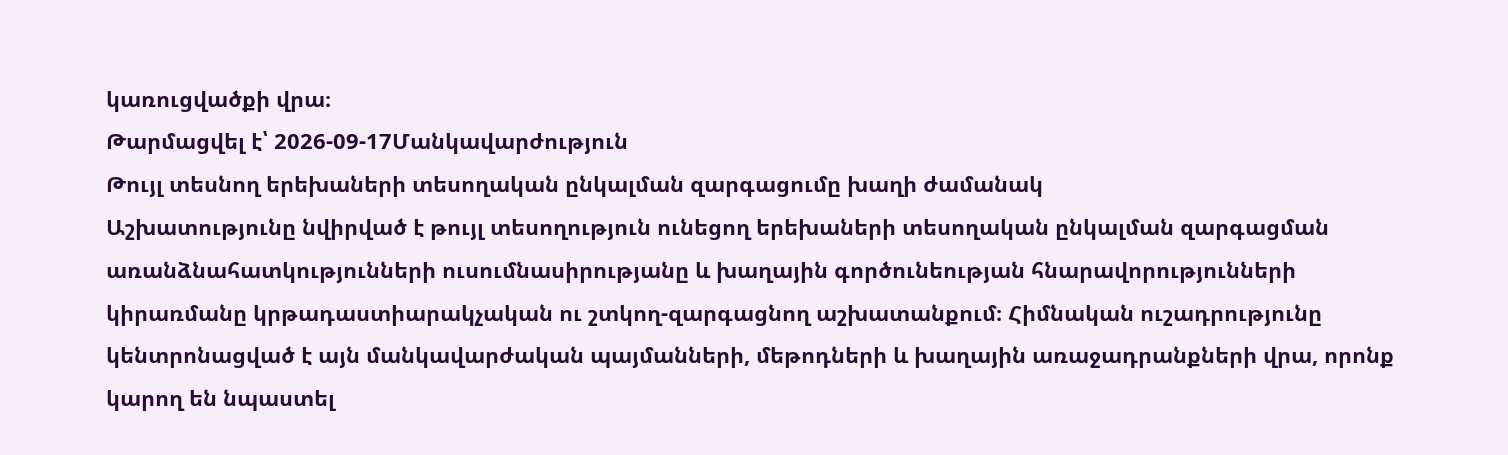կառուցվածքի վրա։
Թարմացվել է՝ 2026-09-17Մանկավարժություն
Թույլ տեսնող երեխաների տեսողական ընկալման զարգացումը խաղի ժամանակ
Աշխատությունը նվիրված է թույլ տեսողություն ունեցող երեխաների տեսողական ընկալման զարգացման առանձնահատկությունների ուսումնասիրությանը և խաղային գործունեության հնարավորությունների կիրառմանը կրթադաստիարակչական ու շտկող-զարգացնող աշխատանքում։ Հիմնական ուշադրությունը կենտրոնացված է այն մանկավարժական պայմանների, մեթոդների և խաղային առաջադրանքների վրա, որոնք կարող են նպաստել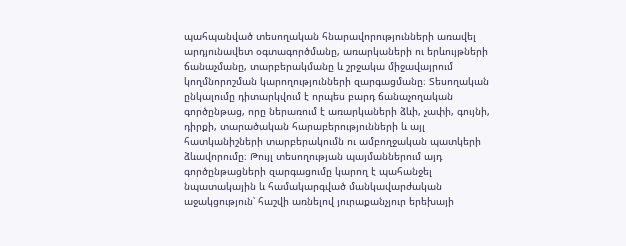պահպանված տեսողական հնարավորությունների առավել արդյունավետ օգտագործմանը, առարկաների ու երևույթների ճանաչմանը, տարբերակմանը և շրջակա միջավայրում կողմնորոշման կարողությունների զարգացմանը։ Տեսողական ընկալումը դիտարկվում է որպես բարդ ճանաչողական գործընթաց, որը ներառում է առարկաների ձևի, չափի, գույնի, դիրքի, տարածական հարաբերությունների և այլ հատկանիշների տարբերակումն ու ամբողջական պատկերի ձևավորումը։ Թույլ տեսողության պայմաններում այդ գործընթացների զարգացումը կարող է պահանջել նպատակային և համակարգված մանկավարժական աջակցություն՝ հաշվի առնելով յուրաքանչյուր երեխայի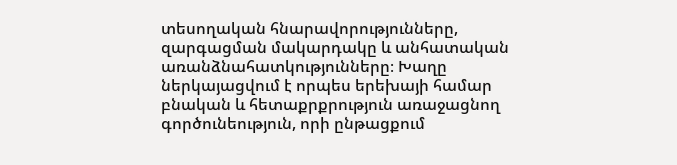տեսողական հնարավորությունները, զարգացման մակարդակը և անհատական առանձնահատկությունները։ Խաղը ներկայացվում է որպես երեխայի համար բնական և հետաքրքրություն առաջացնող գործունեություն, որի ընթացքում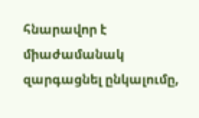հնարավոր է միաժամանակ զարգացնել ընկալումը,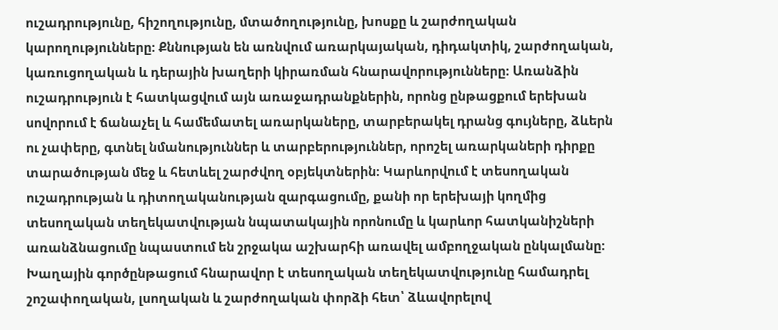ուշադրությունը, հիշողությունը, մտածողությունը, խոսքը և շարժողական կարողությունները։ Քննության են առնվում առարկայական, դիդակտիկ, շարժողական, կառուցողական և դերային խաղերի կիրառման հնարավորությունները։ Առանձին ուշադրություն է հատկացվում այն առաջադրանքներին, որոնց ընթացքում երեխան սովորում է ճանաչել և համեմատել առարկաները, տարբերակել դրանց գույները, ձևերն ու չափերը, գտնել նմանություններ և տարբերություններ, որոշել առարկաների դիրքը տարածության մեջ և հետևել շարժվող օբյեկտներին։ Կարևորվում է տեսողական ուշադրության և դիտողականության զարգացումը, քանի որ երեխայի կողմից տեսողական տեղեկատվության նպատակային որոնումը և կարևոր հատկանիշների առանձնացումը նպաստում են շրջակա աշխարհի առավել ամբողջական ընկալմանը։ Խաղային գործընթացում հնարավոր է տեսողական տեղեկատվությունը համադրել շոշափողական, լսողական և շարժողական փորձի հետ՝ ձևավորելով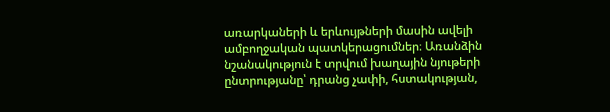առարկաների և երևույթների մասին ավելի ամբողջական պատկերացումներ։ Առանձին նշանակություն է տրվում խաղային նյութերի ընտրությանը՝ դրանց չափի, հստակության,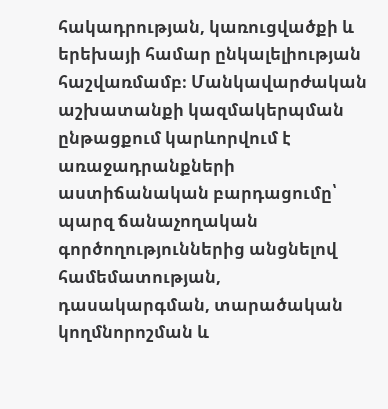հակադրության, կառուցվածքի և երեխայի համար ընկալելիության հաշվառմամբ։ Մանկավարժական աշխատանքի կազմակերպման ընթացքում կարևորվում է առաջադրանքների աստիճանական բարդացումը՝ պարզ ճանաչողական գործողություններից անցնելով համեմատության, դասակարգման, տարածական կողմնորոշման և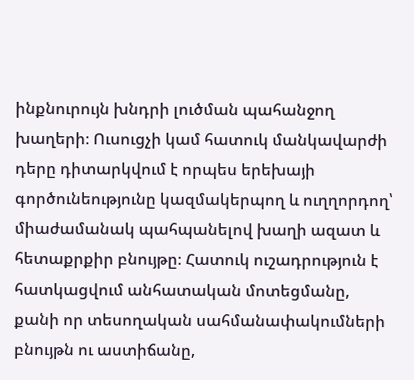ինքնուրույն խնդրի լուծման պահանջող խաղերի։ Ուսուցչի կամ հատուկ մանկավարժի դերը դիտարկվում է որպես երեխայի գործունեությունը կազմակերպող և ուղղորդող՝ միաժամանակ պահպանելով խաղի ազատ և հետաքրքիր բնույթը։ Հատուկ ուշադրություն է հատկացվում անհատական մոտեցմանը, քանի որ տեսողական սահմանափակումների բնույթն ու աստիճանը,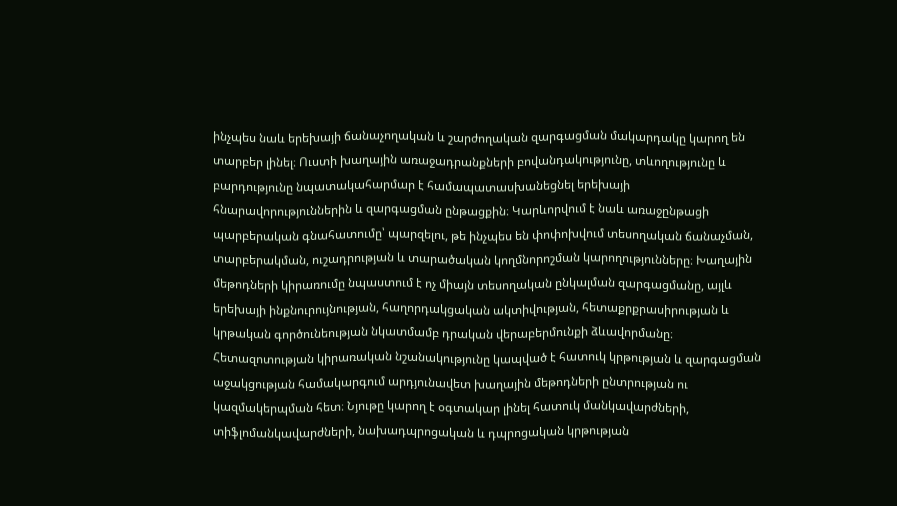ինչպես նաև երեխայի ճանաչողական և շարժողական զարգացման մակարդակը կարող են տարբեր լինել։ Ուստի խաղային առաջադրանքների բովանդակությունը, տևողությունը և բարդությունը նպատակահարմար է համապատասխանեցնել երեխայի հնարավորություններին և զարգացման ընթացքին։ Կարևորվում է նաև առաջընթացի պարբերական գնահատումը՝ պարզելու, թե ինչպես են փոփոխվում տեսողական ճանաչման, տարբերակման, ուշադրության և տարածական կողմնորոշման կարողությունները։ Խաղային մեթոդների կիրառումը նպաստում է ոչ միայն տեսողական ընկալման զարգացմանը, այլև երեխայի ինքնուրույնության, հաղորդակցական ակտիվության, հետաքրքրասիրության և կրթական գործունեության նկատմամբ դրական վերաբերմունքի ձևավորմանը։ Հետազոտության կիրառական նշանակությունը կապված է հատուկ կրթության և զարգացման աջակցության համակարգում արդյունավետ խաղային մեթոդների ընտրության ու կազմակերպման հետ։ Նյութը կարող է օգտակար լինել հատուկ մանկավարժների, տիֆլոմանկավարժների, նախադպրոցական և դպրոցական կրթության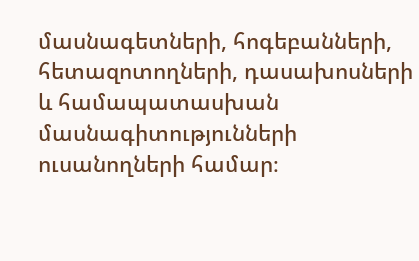մասնագետների, հոգեբանների, հետազոտողների, դասախոսների և համապատասխան մասնագիտությունների ուսանողների համար։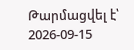Թարմացվել է՝ 2026-09-15